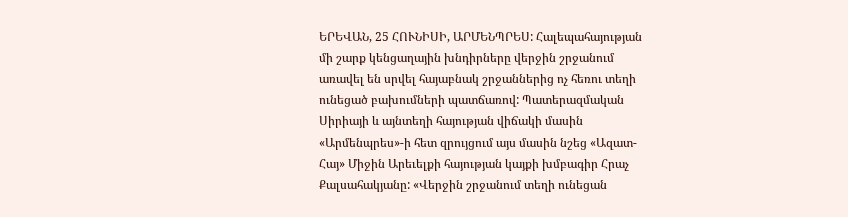ԵՐԵՎԱՆ, 25 ՀՈՒՆԻՍԻ, ԱՐՄԵՆՊՐԵՍ: Հալեպահայության մի շարք կենցաղային խնդիրները վերջին շրջանում առավել են սրվել հայաբնակ շրջաններից ոչ հեռու տեղի ունեցած բախումների պատճառով: Պատերազմական Սիրիայի և այնտեղի հայության վիճակի մասին «Արմենպրես»-ի հետ զրույցում այս մասին նշեց «Ազատ-Հայ» Միջին Արեւելքի հայության կայքի խմբագիր Հրաչ Քալսահակյանը: «Վերջին շրջանում տեղի ունեցան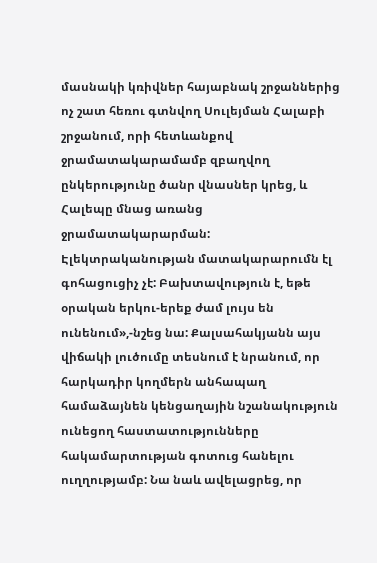մասնակի կռիվներ հայաբնակ շրջաններից ոչ շատ հեռու գտնվող Սուլեյման Հալաբի շրջանում, որի հետևանքով ջրամատակարամամբ զբաղվող ընկերությունը ծանր վնասներ կրեց, և Հալեպը մնաց առանց ջրամատակարարման: Էլեկտրականության մատակարարումն էլ գոհացուցիչ չէ: Բախտավություն է, եթե օրական երկու-երեք ժամ լույս են ունենում»,-նշեց նա: Քալսահակյանն այս վիճակի լուծումը տեսնում է նրանում, որ հարկադիր կողմերն անհապաղ համաձայնեն կենցաղային նշանակություն ունեցող հաստատությունները հակամարտության գոտուց հանելու ուղղությամբ: Նա նաև ավելացրեց, որ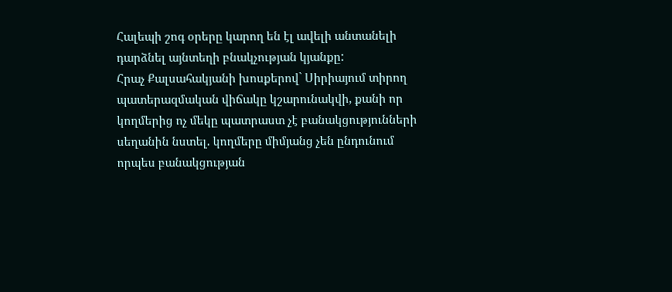Հալեպի շոգ օրերը կարող են էլ ավելի անտանելի դարձնել այնտեղի բնակչության կյանքը:
Հրաչ Քալսահակյանի խոսքերով` Սիրիայում տիրող պատերազմական վիճակը կշարունակվի, քանի որ կողմերից ոչ մեկը պատրաստ չէ բանակցությունների սեղանին նստել. կողմերը միմյանց չեն ընդունում որպես բանակցության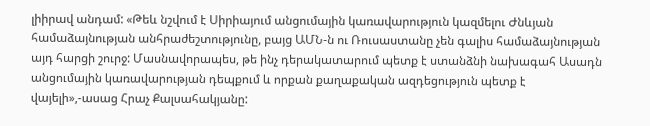լիիրավ անդամ: «Թեև նշվում է Սիրիայում անցումային կառավարություն կազմելու Ժնևյան համաձայնության անհրաժեշտությունը, բայց ԱՄՆ-ն ու Ռուսաստանը չեն գալիս համաձայնության այդ հարցի շուրջ: Մասնավորապես, թե ինչ դերակատարում պետք է ստանձնի նախագահ Ասադն անցումային կառավարության դեպքում և որքան քաղաքական ազդեցություն պետք է վայելի»,-ասաց Հրաչ Քալսահակյանը: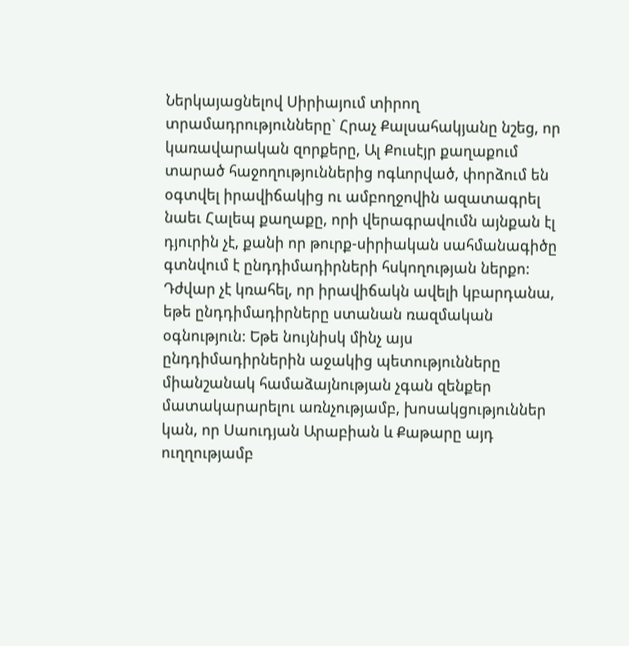Ներկայացնելով Սիրիայում տիրող տրամադրությունները` Հրաչ Քալսահակյանը նշեց, որ կառավարական զորքերը, Ալ Քուսէյր քաղաքում տարած հաջողություններից ոգևորված, փորձում են օգտվել իրավիճակից ու ամբողջովին ազատագրել նաեւ Հալեպ քաղաքը, որի վերագրավումն այնքան էլ դյուրին չէ, քանի որ թուրք-սիրիական սահմանագիծը գտնվում է ընդդիմադիրների հսկողության ներքո: Դժվար չէ կռահել, որ իրավիճակն ավելի կբարդանա, եթե ընդդիմադիրները ստանան ռազմական օգնություն: Եթե նույնիսկ մինչ այս ընդդիմադիրներին աջակից պետությունները միանշանակ համաձայնության չգան զենքեր մատակարարելու առնչությամբ, խոսակցություններ կան, որ Սաուդյան Արաբիան և Քաթարը այդ ուղղությամբ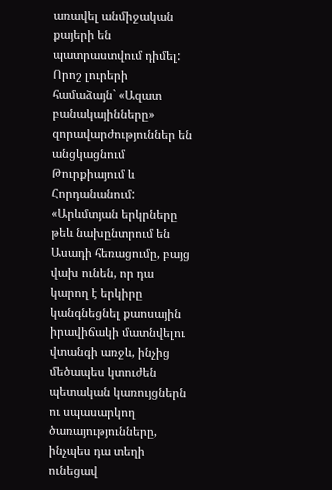առավել անմիջական քայերի են պատրաստվում դիմել: Որոշ լուրերի համաձայն` «Ազատ բանակայինները» զորավարժություններ են անցկացնում Թուրքիայում և Հորդանանում: «Արևմտյան երկրները թեև նախընտրում են Ասադի հեռացումը, բայց վախ ունեն, որ դա կարող է երկիրը կանգնեցնել քաոսային իրավիճակի մատնվելու վտանգի առջև, ինչից մեծապես կտուժեն պետական կառույցներն ու սպասարկող ծառայությունները, ինչպես դա տեղի ունեցավ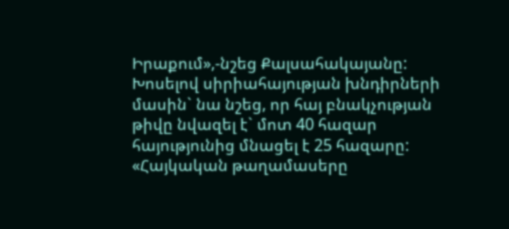Իրաքում»,-նշեց Քալսահակայանը:
Խոսելով սիրիահայության խնդիրների մասին` նա նշեց, որ հայ բնակչության թիվը նվազել է` մոտ 40 հազար հայությունից մնացել է 25 հազարը: «Հայկական թաղամասերը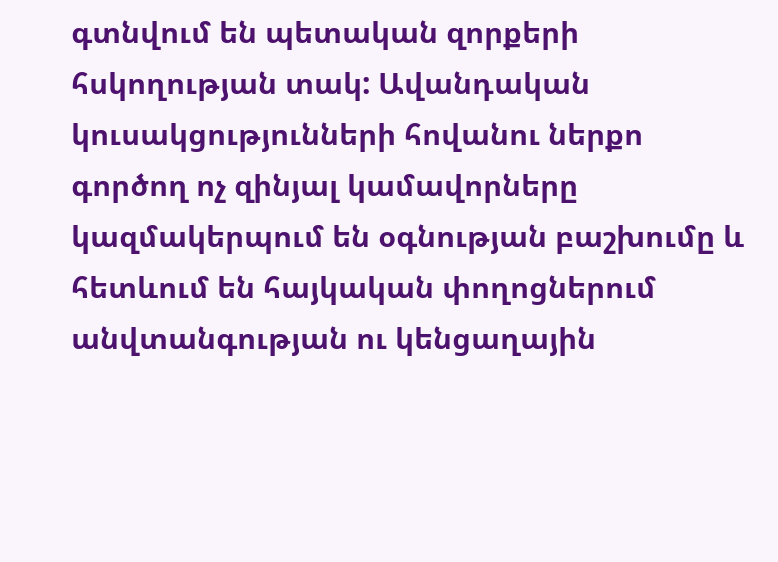գտնվում են պետական զորքերի հսկողության տակ: Ավանդական կուսակցությունների հովանու ներքո գործող ոչ զինյալ կամավորները կազմակերպում են օգնության բաշխումը և հետևում են հայկական փողոցներում անվտանգության ու կենցաղային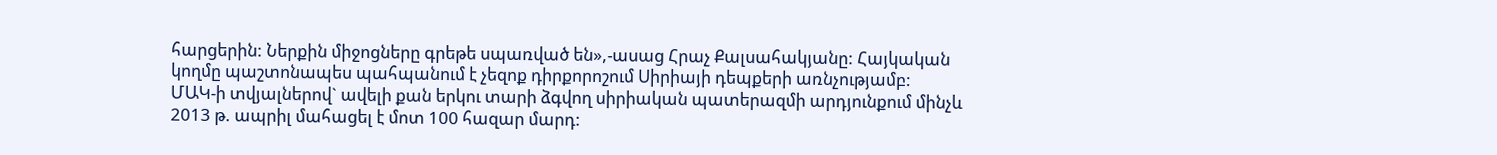հարցերին: Ներքին միջոցները գրեթե սպառված են»,-ասաց Հրաչ Քալսահակյանը: Հայկական կողմը պաշտոնապես պահպանում է չեզոք դիրքորոշում Սիրիայի դեպքերի առնչությամբ:
ՄԱԿ-ի տվյալներով` ավելի քան երկու տարի ձգվող սիրիական պատերազմի արդյունքում մինչև 2013 թ. ապրիլ մահացել է մոտ 100 հազար մարդ: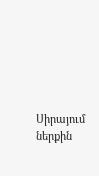Սիրայում ներքին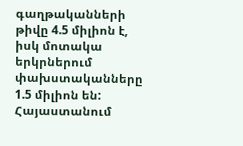գաղթականների թիվը 4.5 միլիոն է, իսկ մոտակա երկրներում փախստականները 1.5 միլիոն են: Հայաստանում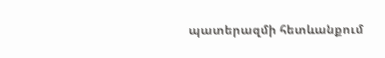պատերազմի հետևանքում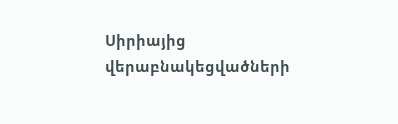Սիրիայից վերաբնակեցվածների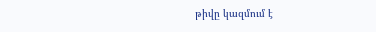թիվը կազմում է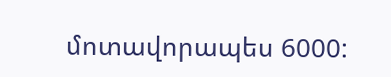մոտավորապես 6000: